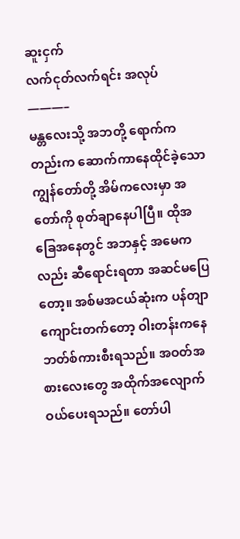ဆူးငှက်
လက်ငုတ်လက်ရင်း အလုပ်
———–
မန္တလေးသို့ အဘတို့ ရောက်ကတည်းက ဆောက်ကာနေထိုင်ခဲ့သော ကျွန်တော်တို့ အိမ်ကလေးမှာ အတော်ကို စုတ်ချာနေပါပြီ။ ထိုအခြေအနေတွင် အဘနှင့် အမေကလည်း ဆီရောင်းရတာ အဆင်မပြေတော့။ အစ်မအငယ်ဆုံးက ပန်တျာကျောင်းတက်တော့ ဝါးတန်းကနေ ဘတ်စ်ကားစီးရသည်။ အဝတ်အစားလေးတွေ အထိုက်အလျောက် ဝယ်ပေးရသည်။ တော်ပါ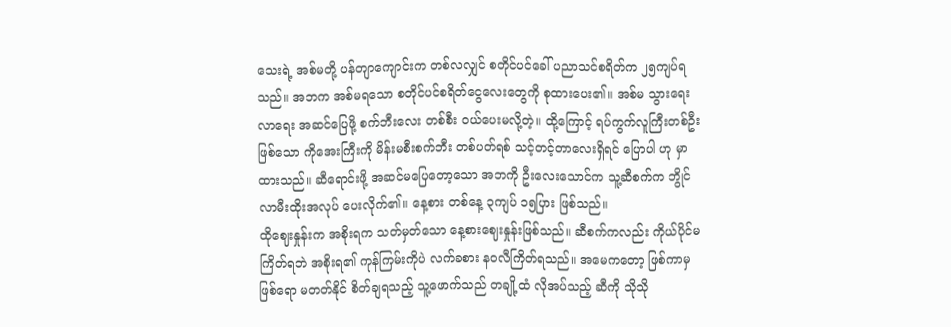သေးရဲ့ အစ်မတို့ ပန်တျာကျောင်းက တစ်လလျှင် စတိုင်ပင်ခေါ် ပညာသင်စရိတ်က ၂၅ကျပ်ရသည်။ အဘက အစ်မရသော စတိုင်ပင်စရိတ်ငွေလေးတွေကို စုထားပေး၏။ အစ်မ သွားရေးလာရေး အဆင်ပြေဖို့ စက်ဘီးလေး တစ်စီး ဝယ်ပေးမလို့တဲ့။ ထို့ကြောင့် ရပ်ကွက်လူကြီးတစ်ဦး ဖြစ်သော ကိုအေးကြီးကို မိန်းမစီးစက်ဘီး တစ်ပတ်ရစ် သင့်တင့်တာလေးရှိရင် ပြောပါ ဟု မှာထားသည်။ ဆီရောင်းဖို့ အဆင်မပြေတော့သော အဘကို ဦးလေးသောင်က သူ့ဆီစက်က ဘွိုင်လာမီးထိုးအလုပ် ပေးလိုက်၏။ နေ့စား တစ်နေ့ ၃ကျပ် ၁၅ပြား ဖြစ်သည်။
ထိုဈေးနှုန်းက အစိုးရက သတ်မှတ်သော နေ့စားဈေးနှုန်းဖြစ်သည်။ ဆီစက်ကလည်း ကိုယ်ပိုင်မကြိတ်ရဘဲ အစိုးရ၏ ကုန်ကြမ်းကိုပဲ လက်ခစား နဝလီကြိတ်ရသည်။ အမေကတော့ ဖြစ်ကာမှ ဖြစ်ရော မတတ်နိုင် စိတ်ချရသည့် သူ့ဖောက်သည် တချို့ထံ လိုအပ်သည့် ဆီကို သိုသို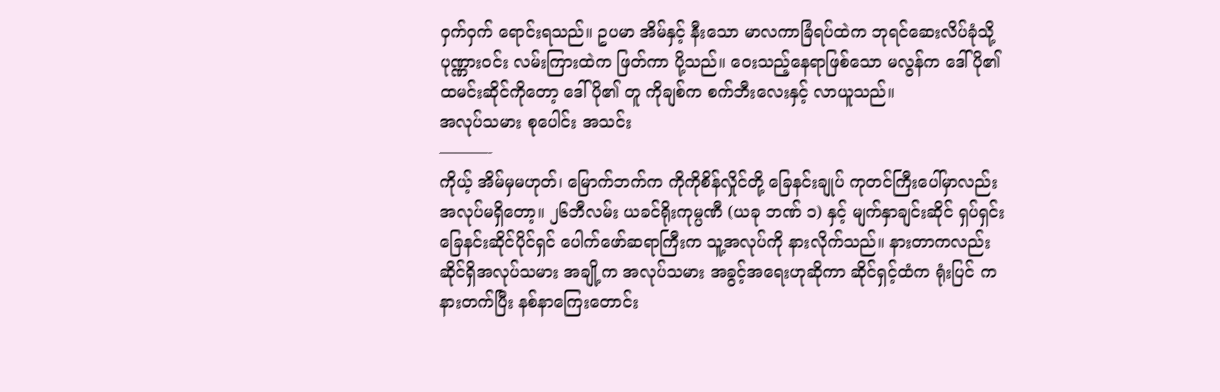ဝှက်ဝှက် ရောင်းရသည်။ ဥပမာ အိမ်နှင့် နီးသော မာလကာခြံရပ်ထဲက ဘုရင်ဆေးလိပ်ခုံသို့ ပုဏ္ဏားဝင်း လမ်းကြားထဲက ဖြတ်ကာ ပို့သည်။ ဝေးသည့်နေရာဖြစ်သော မလွန်က ဒေါ်ပို၏ ထမင်းဆိုင်ကိုတော့ ဒေါ်ပို၏ တူ ကိုချစ်က စက်ဘီးလေးနှင့် လာယူသည်။
အလုပ်သမား စုပေါင်း အသင်း
———-
ကိုယ့် အိမ်မှမဟုတ်၊ မြောက်ဘက်က ကိုကိုစိန်လှိုင်တို့ ခြေနင်းချုပ် ကုတင်ကြီးပေါ်မှာလည်း အလုပ်မရှိတော့။ ၂၆ဘီလမ်း ယခင်ရိုးကုမ္ပဏီ (ယခု ဘဏ် ၁) နှင့် မျက်နှာချင်းဆိုင် ရှပ်ရှင်းခြေနင်းဆိုင်ပိုင်ရှင် ပေါက်ဖော်ဆရာကြီးက သူ့အလုပ်ကို နားလိုက်သည်။ နားတာကလည်း ဆိုင်ရှိအလုပ်သမား အချို့က အလုပ်သမား အခွင့်အရေးဟုဆိုကာ ဆိုင်ရှင့်ထံက ရုံးပြင် ကနားတက်ပြီး နစ်နာကြေးတောင်း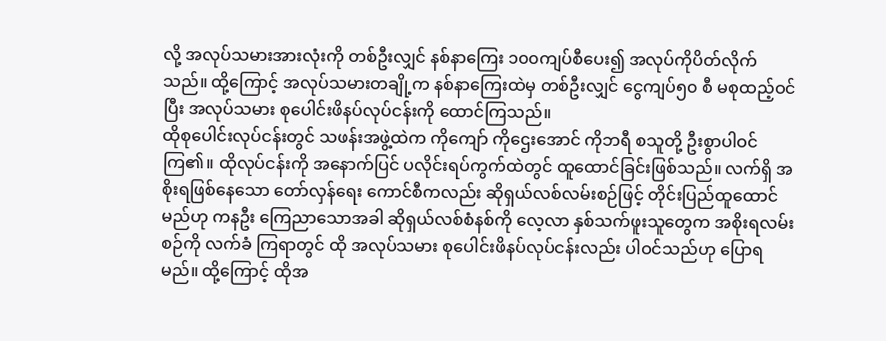လို့ အလုပ်သမားအားလုံးကို တစ်ဦးလျှင် နစ်နာကြေး ၁၀၀ကျပ်စီပေး၍ အလုပ်ကိုပိတ်လိုက်သည်။ ထို့ကြောင့် အလုပ်သမားတချို့က နစ်နာကြေးထဲမှ တစ်ဦးလျှင် ငွေကျပ်၅၀ စီ မစုထည့်ဝင်ပြီး အလုပ်သမား စုပေါင်းဖိနပ်လုပ်ငန်းကို ထောင်ကြသည်။
ထိုစုပေါင်းလုပ်ငန်းတွင် သဖန်းအဖွဲ့ထဲက ကိုကျော် ကိုဌေးအောင် ကိုဘရီ စသူတို့ ဦးစွာပါဝင်ကြ၏။ ထိုလုပ်ငန်းကို အနောက်ပြင် ပလိုင်းရပ်ကွက်ထဲတွင် ထူထောင်ခြင်းဖြစ်သည်။ လက်ရှိ အစိုးရဖြစ်နေသော တော်လှန်ရေး ကောင်စီကလည်း ဆိုရှယ်လစ်လမ်းစဉ်ဖြင့် တိုင်းပြည်ထူထောင်မည်ဟု ကနဦး ကြေညာသောအခါ ဆိုရှယ်လစ်စံနစ်ကို လေ့လာ နှစ်သက်ဖူးသူတွေက အစိုးရလမ်းစဉ်ကို လက်ခံ ကြရာတွင် ထို အလုပ်သမား စုပေါင်းဖိနပ်လုပ်ငန်းလည်း ပါဝင်သည်ဟု ပြောရမည်။ ထို့ကြောင့် ထိုအ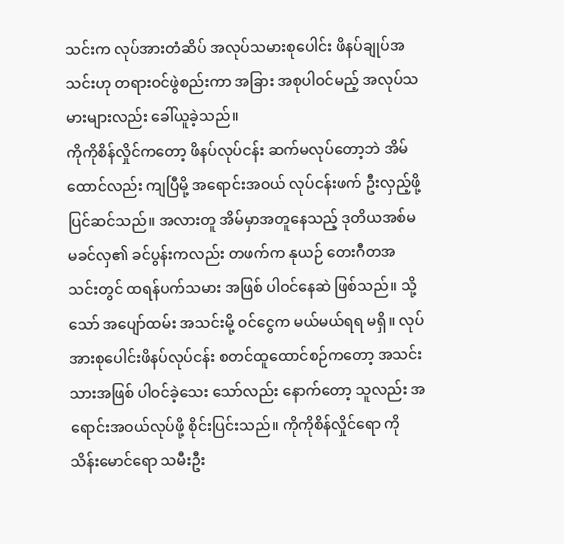သင်းက လုပ်အားတံဆိပ် အလုပ်သမားစုပေါင်း ဖိနပ်ချုပ်အသင်းဟု တရားဝင်ဖွဲစည်းကာ အခြား အစုပါဝင်မည့် အလုပ်သမားများလည်း ခေါ်ယူခဲ့သည်။
ကိုကိုစိန်လှိုင်ကတော့ ဖိနပ်လုပ်ငန်း ဆက်မလုပ်တော့ဘဲ အိမ်ထောင်လည်း ကျပြီမို့ အရောင်းအဝယ် လုပ်ငန်းဖက် ဦးလှည့်ဖို့ ပြင်ဆင်သည်။ အလားတူ အိမ်မှာအတူနေသည့် ဒုတိယအစ်မ မခင်လှ၏ ခင်ပွန်းကလည်း တဖက်က နုယဉ် တေးဂီတအသင်းတွင် ထရန်ပက်သမား အဖြစ် ပါဝင်နေဆဲ ဖြစ်သည်။ သို့သော် အပျော်ထမ်း အသင်းမို့ ဝင်ငွေက မယ်မယ်ရရ မရှိ။ လုပ်အားစုပေါင်းဖိနပ်လုပ်ငန်း စတင်ထူထောင်စဉ်ကတော့ အသင်းသားအဖြစ် ပါဝင်ခဲ့သေး သော်လည်း နောက်တော့ သူလည်း အရောင်းအဝယ်လုပ်ဖို့ စိုင်းပြင်းသည်။ ကိုကိုစိန်လှိုင်ရော ကိုသိန်းမောင်ရော သမီးဦး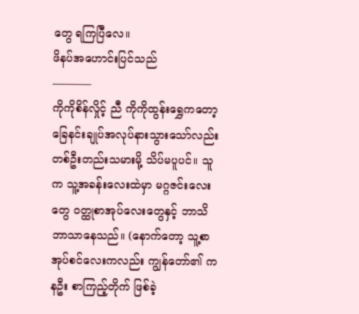တွေ ရကြပြီလေ။
ဖိနပ်အဟောင်းပြင်သည်
———–
ကိုကိုစိန်လှိုင့် ညီ ကိုကိုထွန်းရွှေကတော့ ခြေနင်းချုပ်အလုပ်နားသွားသော်လည်း တစ်ဦးတည်းသမားမို့ သိပ်မပူပင်။ သူက သူ့အခန်းလေးထဲမှာ မဂ္ဂဇင်းလေးတွေ ဝတ္ထုစာအုပ်လေးတွေနှင့် ဘာသိဘာသာနေသည်။ (နောက်တော့ သူ့စာအုပ်စင်လေးကလည်း ကျွန်တော်၏ ကနဦး စာကြည့်တိုက် ဖြစ်ခဲ့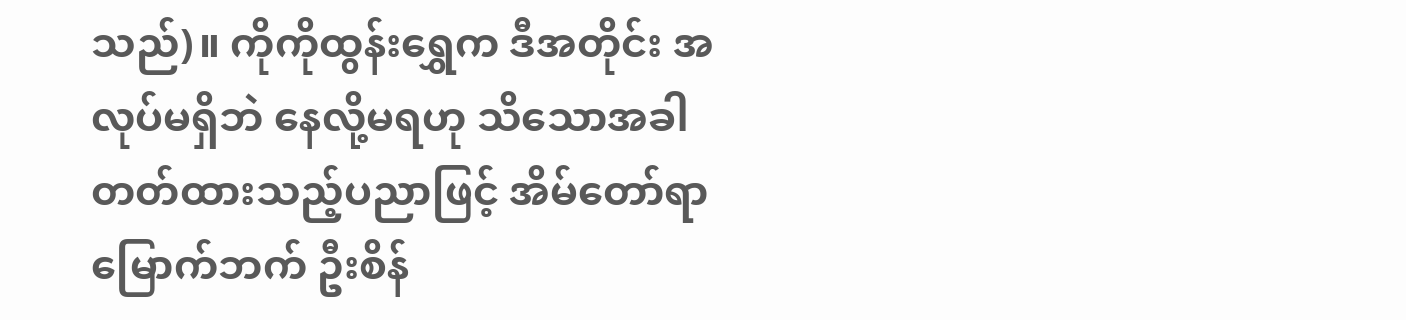သည်)။ ကိုကိုထွန်းရွှေက ဒီအတိုင်း အလုပ်မရှိဘဲ နေလို့မရဟု သိသောအခါ တတ်ထားသည့်ပညာဖြင့် အိမ်တော်ရာမြောက်ဘက် ဦးစိန်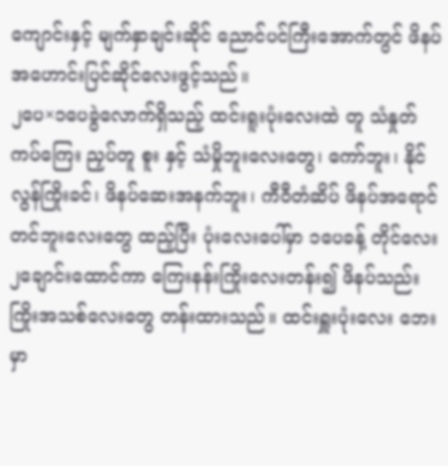ကျောင်းနှင့် မျက်နှာချင်းဆိုင် ညောင်ပင်ကြီးအောက်တွင် ဖိနပ်အဟောင်းပြင်ဆိုင်လေးဖွင့်သည်။
၂ပေ×၁ပေခွဲလောက်ရှိသည့် ထင်းရူးပုံးလေးထဲ တူ သံနှုတ် ကပ်ကြေး ညှပ်တူ စူး နှင့် သံမှိုဘူးလေးတွေ၊ ကော်ဘူး၊ နိုင်လွန်ကြိုးခင်၊ ဖိနပ်ဆေးအနက်ဘူး၊ ကီဝီတံဆိပ် ဖိနပ်အရောင်တင်ဘူးလေးတွေ ထည့်ပြီး ပုံးလေးပေါ်မှာ ၁ပေခန့် တိုင်လေး ၂ချောင်းထောင်ကာ ကြေးနန်းကြိုးလေးတန်း၍ ဖိနပ်သည်းကြိုးအသစ်လေးတွေ တန်းထားသည်။ ထင်းရှူးပုံးလေး ဘေးမှာ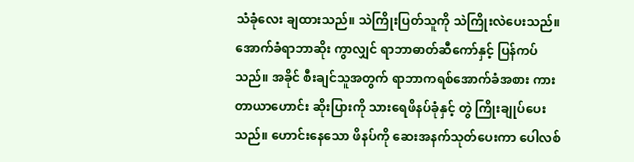သံခုံလေး ချထားသည်။ သဲကြိုးပြတ်သူကို သဲကြိုးလဲပေးသည်။ အောက်ခံရာဘာဆိုး ကွာလျှင် ရာဘာဓာတ်ဆီကော်နှင့် ပြန်ကပ်သည်။ အခိုင် စီးချင်သူအတွက် ရာဘာကရစ်အောက်ခံအစား ကားတာယာဟောင်း ဆိုးပြားကို သားရေဖိနပ်ခုံနှင့် တွဲ ကြိုးချုပ်ပေးသည်။ ဟောင်းနေသော ဖိနပ်ကို ဆေးအနက်သုတ်ပေးကာ ပေါလစ်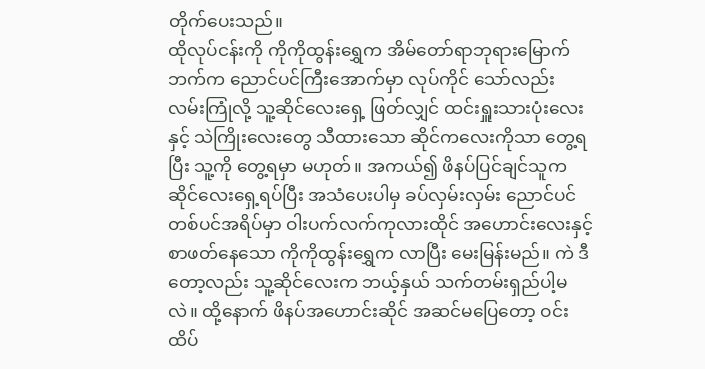တိုက်ပေးသည်။
ထိုလုပ်ငန်းကို ကိုကိုထွန်းရွှေက အိမ်တော်ရာဘုရားမြောက်ဘက်က ညောင်ပင်ကြီးအောက်မှာ လုပ်ကိုင် သော်လည်း လမ်းကြုံလို့ သူ့ဆိုင်လေးရှေ့ ဖြတ်လျှင် ထင်းရှူးသားပုံးလေးနှင့် သဲကြိုးလေးတွေ သီထားသော ဆိုင်ကလေးကိုသာ တွေ့ရပြီး သူ့ကို တွေ့ရမှာ မဟုတ်။ အကယ်၍ ဖိနပ်ပြင်ချင်သူက ဆိုင်လေးရှေ့ရပ်ပြီး အသံပေးပါမှ ခပ်လှမ်းလှမ်း ညောင်ပင် တစ်ပင်အရိပ်မှာ ဝါးပက်လက်ကုလားထိုင် အဟောင်းလေးနှင့် စာဖတ်နေသော ကိုကိုထွန်းရွှေက လာပြီး မေးမြန်းမည်။ ကဲ ဒီတော့လည်း သူ့ဆိုင်လေးက ဘယ့်နှယ် သက်တမ်းရှည်ပါ့မလဲ။ ထို့နောက် ဖိနပ်အဟောင်းဆိုင် အဆင်မပြေတော့ ဝင်းထိပ်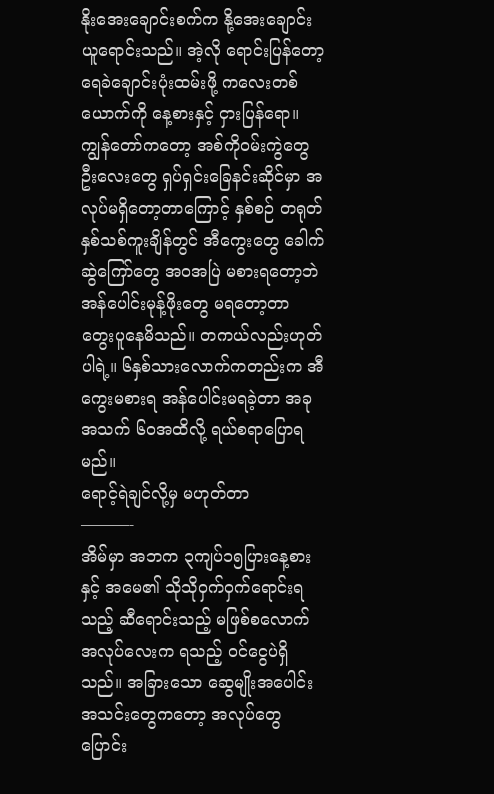နိုးအေးချောင်းစက်က နို့အေးချောင်းယူရောင်းသည်။ အဲ့လို ရောင်းပြန်တော့ ရေခဲချောင်းပုံးထမ်းဖို့ ကလေးတစ်ယောက်ကို နေ့စားနှင့် ငှားပြန်ရော။
ကျွန်တော်ကတော့ အစ်ကိုဝမ်းကွဲတွေ ဦးလေးတွေ ရှပ်ရှင်းခြေနင်းဆိုင်မှာ အလုပ်မရှိတော့တာကြောင့် နှစ်စဉ် တရုတ်နှစ်သစ်ကူးချိန်တွင် အီကွေးတွေ ခေါက်ဆွဲကြော်တွေ အဝအပြဲ မစားရတော့ဘဲ အန်ပေါင်းမုန့်ဖိုးတွေ မရတော့တာ တွေးပူနေမိသည်။ တကယ်လည်းဟုတ်ပါရဲ့။ ၆နှစ်သားလောက်ကတည်းက အီကွေးမစားရ အန်ပေါင်းမရခဲ့တာ အခု အသက် ၆၀အထိလို့ ရယ်စရာပြောရမည်။
ရောင့်ရဲချင်လို့မှ မဟုတ်တာ
———-
အိမ်မှာ အဘက ၃ကျပ်၁၅ပြားနေ့စားနှင့် အမေ၏ သိုသိုဝှက်ဝှက်ရောင်းရသည့် ဆီရောင်းသည့် မဖြစ်စလောက် အလုပ်လေးက ရသည့် ဝင်ငွေပဲရှိသည်။ အခြားသော ဆွေမျိုးအပေါင်းအသင်းတွေကတော့ အလုပ်တွေ ပြောင်း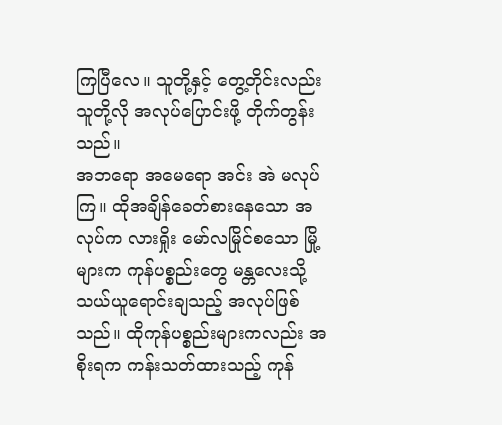ကြပြီလေ။ သူတို့နှင့် တွေ့တိုင်းလည်း သူတို့လို အလုပ်ပြောင်းဖို့ တိုက်တွန်းသည်။
အဘရော အမေရော အင်း အဲ မလုပ်ကြ။ ထိုအချိန်ခေတ်စားနေသော အလုပ်က လားရှိုး မော်လမြိုင်စသော မြို့များက ကုန်ပစ္စည်းတွေ မန္တလေးသို့ သယ်ယူရောင်းချသည့် အလုပ်ဖြစ်သည်။ ထိုကုန်ပစ္စည်းများကလည်း အစိုးရက ကန်းသတ်ထားသည့် ကုန်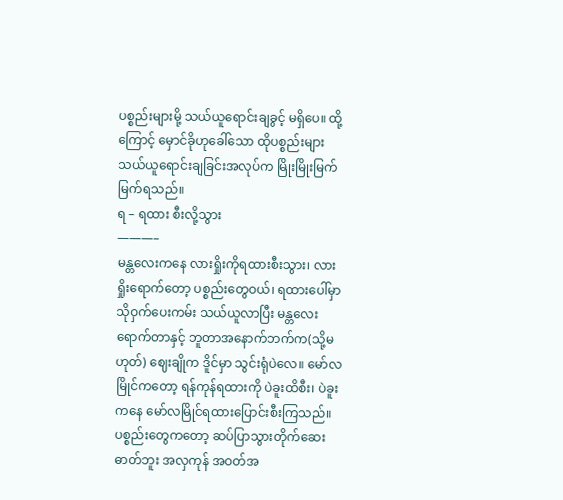ပစ္စည်းများမို့ သယ်ယူရောင်းချခွင့် မရှိပေ။ ထို့ကြောင့် မှောင်ခိုဟုခေါ်သော ထိုပစ္စည်းများ သယ်ယူရောင်းချခြင်းအလုပ်က မြိုးမြိုးမြက်မြက်ရသည်။
ရ – ရထား စီးလို့သွား
———–
မန္တလေးကနေ လားရှိုးကိုရထားစီးသွား၊ လားရှိုးရောက်တော့ ပစ္စည်းတွေဝယ်၊ ရထားပေါ်မှာ သိုဝှက်ပေးကမ်း သယ်ယူလာပြီး မန္တလေးရောက်တာနှင့် ဘူတာအနောက်ဘက်က(သို့မဟုတ်) ဈေးချိုက ဒိူင်မှာ သွင်းရုံပဲလေ။ မော်လမြိုင်ကတော့ ရန်ကုန်ရထားကို ပဲခူးထိစီး၊ ပဲခူးကနေ မော်လမြိုင်ရထားပြောင်းစီးကြသည်။ ပစ္စည်းတွေကတော့ ဆပ်ပြာသွားတိုက်ဆေး ဓာတ်ဘူး အလှကုန် အဝတ်အ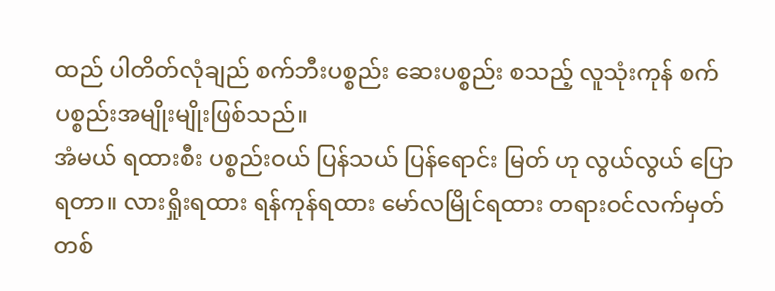ထည် ပါတိတ်လုံချည် စက်ဘီးပစ္စည်း ဆေးပစ္စည်း စသည့် လူသုံးကုန် စက်ပစ္စည်းအမျိုးမျိုးဖြစ်သည်။
အံမယ် ရထားစီး ပစ္စည်းဝယ် ပြန်သယ် ပြန်ရောင်း မြတ် ဟု လွယ်လွယ် ပြောရတာ။ လားရှိုးရထား ရန်ကုန်ရထား မော်လမြိုင်ရထား တရားဝင်လက်မှတ်တစ်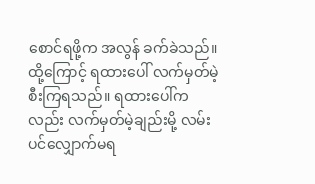စောင်ရဖို့က အလွန် ခက်ခဲသည်။ ထို့ကြောင့် ရထားပေါ် လက်မှတ်မဲ့ စီးကြရသည်။ ရထားပေါ်ကလည်း လက်မှတ်မဲ့ချည်းမို့ လမ်းပင်လျှောက်မရ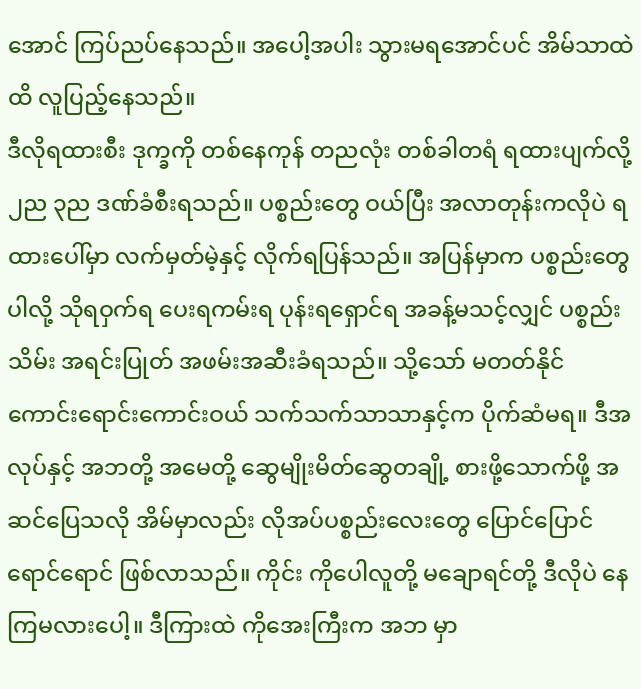အောင် ကြပ်ညပ်နေသည်။ အပေါ့အပါး သွားမရအောင်ပင် အိမ်သာထဲထိ လူပြည့်နေသည်။
ဒီလိုရထားစီး ဒုက္ခကို တစ်နေကုန် တညလုံး တစ်ခါတရံ ရထားပျက်လို့ ၂ည ၃ည ဒဏ်ခံစီးရသည်။ ပစ္စည်းတွေ ဝယ်ပြီး အလာတုန်းကလိုပဲ ရထားပေါ်မှာ လက်မှတ်မဲ့နှင့် လိုက်ရပြန်သည်။ အပြန်မှာက ပစ္စည်းတွေပါလို့ သိုရဝှက်ရ ပေးရကမ်းရ ပုန်းရရှောင်ရ အခန့်မသင့်လျှင် ပစ္စည်းသိမ်း အရင်းပြုတ် အဖမ်းအဆီးခံရသည်။ သို့သော် မတတ်နိုင် ကောင်းရောင်းကောင်းဝယ် သက်သက်သာသာနှင့်က ပိုက်ဆံမရ။ ဒီအလုပ်နှင့် အဘတို့ အမေတို့ ဆွေမျိုးမိတ်ဆွေတချို့ စားဖို့သောက်ဖို့ အဆင်ပြေသလို အိမ်မှာလည်း လိုအပ်ပစ္စည်းလေးတွေ ပြောင်ပြောင်ရောင်ရောင် ဖြစ်လာသည်။ ကိုင်း ကိုပေါလူတို့ မချောရင်တို့ ဒီလိုပဲ နေကြမလားပေါ့။ ဒီကြားထဲ ကိုအေးကြီးက အဘ မှာ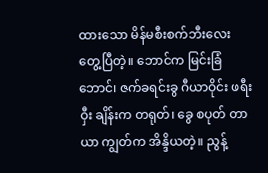ထားသော မိန်မစီးစက်ဘီးလေး တွေ့ပြီတဲ့။ ဘောင်က မြင်းခြံဘောင်၊ ဇက်ခရင်းခွ ဂီယာဝိုင်း ဖရီးဝှီး ချိန်းက တရုတ်၊ ခွေ စပုတ် တာယာ ကျွတ်က အိန္ဒိယတဲ့။ ညွန့်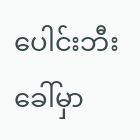ပေါင်းဘီးခေါ်မှာ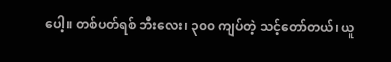ပေါ့။ တစ်ပတ်ရစ် ဘီးလေး၊ ၃၀၀ ကျပ်တဲ့ သင့်တော်တယ်၊ ယူ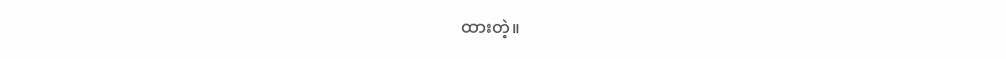ထားတဲ့။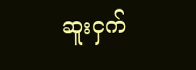ဆူးငှက်